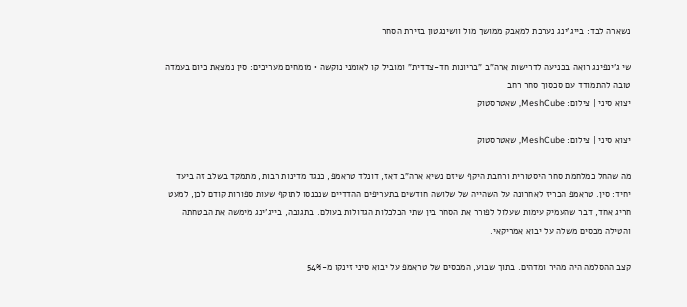נשארה לבד: בייג'ינג נערכת למאבק ממושך מול וושינגטון בזירת הסחר

שי ג'ינפינג רואה בכניעה לדרישות ארה"ב "בריונות חד-צדדית" ומוביל קו לאומני נוקשה • מומחים מעריכים: סין נמצאת כיום בעמדה טובה להתמודד עם סכסוך סחר רחב
יצוא סיני | צילום: MeshCube, שאטרסטוק

יצוא סיני | צילום: MeshCube, שאטרסטוק

מה שהחל כמלחמת סחר היסטורית ורחבת היקף שיזם נשיא ארה"ב דאז, דונלד טראמפ, כנגד מדינות רבות, מתמקד בשלב זה ביעד יחיד: סין. טראמפ הכריז לאחרונה על השהייה של שלושה חודשים בתעריפים ההדדיים שנכנסו לתוקף שעות ספורות קודם לכן, למעט חריג אחד, דבר שהעמיק עימות שעלול לפורר את הסחר בין שתי הכלכלות הגדולות בעולם. בתגובה, בייג'ינג מימשה את הבטחתה והטילה מכסים משלה על יבוא אמריקאי.

קצב ההסלמה היה מהיר ומדהים. בתוך שבוע, המכסים של טראמפ על יבוא סיני זינקו מ-54%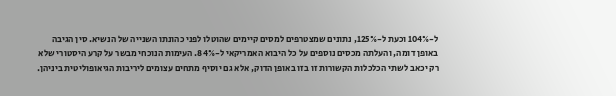ל-104% וכעת ל-125%, נתונים שמצטרפים למסים קיימים שהוטלו לפני כהונתו השנייה של הנשיא. סין הגיבה באופן דומה, והעלתה מכסים נוספים על כל היבוא האמריקאי ל-84%. העימות הנוכחי מבשר על קרע היסטורי שלא רק יכאב לשתי הכלכלות הקשורות זו בזו באופן הדוק, אלא גם יוסיף מתחים עצומים ליריבות הגיאופוליטית ביניהן.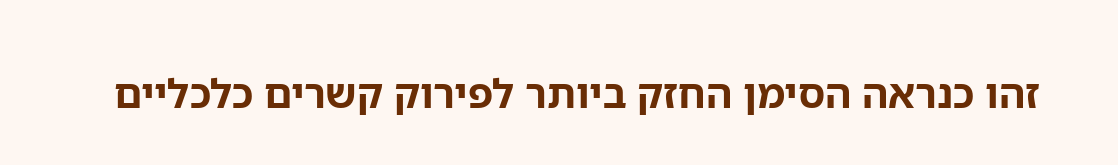זהו כנראה הסימן החזק ביותר לפירוק קשרים כלכליים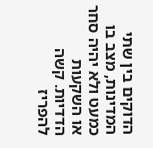הדוקים בין שתי המדינות, מצב בו כמעט ולא יהיה סחר או השקעות הדדיות. קשה להפריז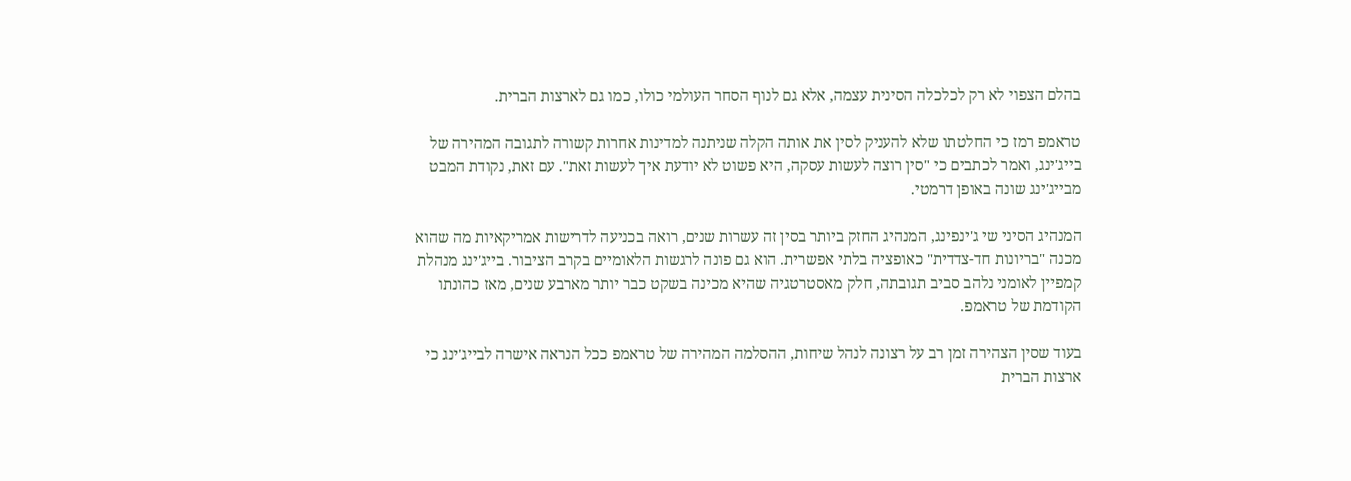בהלם הצפוי לא רק לכלכלה הסינית עצמה, אלא גם לנוף הסחר העולמי כולו, כמו גם לארצות הברית.

טראמפ רמז כי החלטתו שלא להעניק לסין את אותה הקלה שניתנה למדינות אחרות קשורה לתגובה המהירה של בייג'ינג, ואמר לכתבים כי "סין רוצה לעשות עסקה, היא פשוט לא יודעת איך לעשות זאת". עם זאת, נקודת המבט מבייג'ינג שונה באופן דרמטי.

המנהיג הסיני שי ג'ינפינג, המנהיג החזק ביותר בסין זה עשרות שנים, רואה בכניעה לדרישות אמריקאיות מה שהוא מכנה "בריונות חד-צדדית" כאופציה בלתי אפשרית. הוא גם פונה לרגשות הלאומיים בקרב הציבור. בייג'ינג מנהלת קמפיין לאומני נלהב סביב תגובתה, חלק מאסטרטגיה שהיא מכינה בשקט כבר יותר מארבע שנים, מאז כהונתו הקודמת של טראמפ.

בעוד שסין הצהירה זמן רב על רצונה לנהל שיחות, ההסלמה המהירה של טראמפ ככל הנראה אישרה לבייג'ינג כי ארצות הברית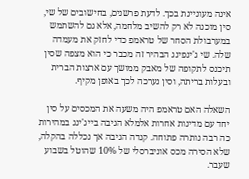אינה מעוניינת בכך. לדעת פרשנים, בחישובים של שי, סין מוכנה לא רק להשיב מלחמה, אלא גם להשתמש במערבולת הסחר של טראמפ כדי לחזק את מעמדה שלה. שי ג'ינפינג הבהיר זה מכבר כי הוא מצפה שסין תיכנס לתקופה של מאבק ממושך עם ארצות הברית ובעלות בריתה, וסין נערכה לכך באופן מקיף.

השאלה האם טראמפ היה משעה את המכסים על סין יחד עם מדינות אחרות אלמלא הגיבה בייג'ינג במהירות כה רבה נותרה פתוחה. קנדה הגיבה אך נכללה בהקלה, שלא הסירה מכס אוניברסלי של 10% שהוטל בשבוע שעבר.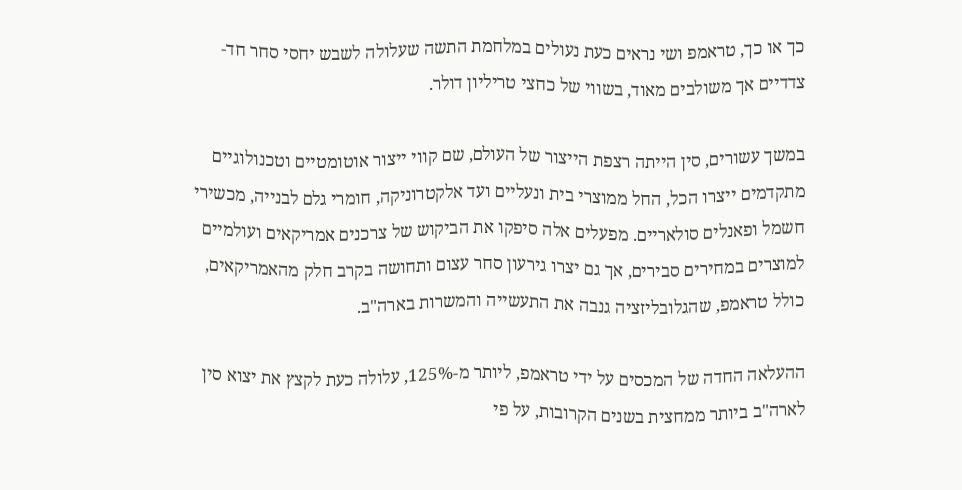כך או כך, טראמפ ושי נראים כעת נעולים במלחמת התשה שעלולה לשבש יחסי סחר חד-צדדיים אך משולבים מאוד, בשווי של כחצי טריליון דולר.

במשך עשורים, סין הייתה רצפת הייצור של העולם, שם קווי ייצור אוטומטיים וטכנולוגיים מתקדמים ייצרו הכל, החל ממוצרי בית ונעליים ועד אלקטרוניקה, חומרי גלם לבנייה, מכשירי חשמל ופאנלים סולאריים. מפעלים אלה סיפקו את הביקוש של צרכנים אמריקאים ועולמיים למוצרים במחירים סבירים, אך גם יצרו גירעון סחר עצום ותחושה בקרב חלק מהאמריקאים, כולל טראמפ, שהגלובליזציה גנבה את התעשייה והמשרות בארה"ב.

ההעלאה החדה של המכסים על ידי טראמפ, ליותר מ-125%, עלולה כעת לקצץ את יצוא סין לארה"ב ביותר ממחצית בשנים הקרובות, על פי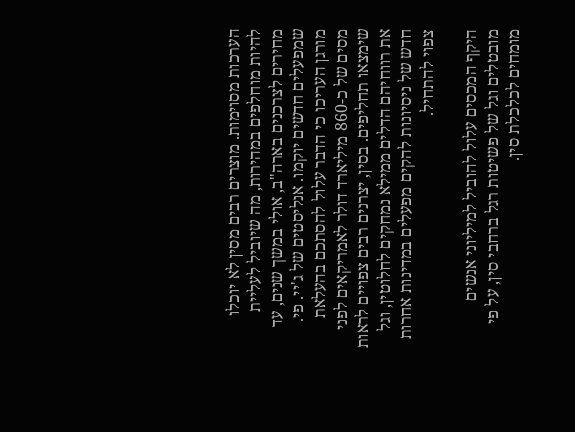הערכות מסוימות. מוצרים רבים מסין לא יוכלו להיות מוחלפים במהירות, מה שיוביל לעליית מחירים לצרכנים בארה"ב, אולי במשך שנים, עד שמפעלים חדשים יוקמו. אנליסטים של ג'יי. פי. מורגן העריכו כי הדבר עלול להסתכם בהעלאת מסים של כ-860 מיליארד דולר לאמריקאים לפני שימצאו תחליפים. בסין, יצרנים רבים צפויים לראות את רווחיהם הדלים ממילא נמחקים לחלוטין, וגל חדש של ניסיונות להקים מפעלים במדינות אחרות צפוי להתחיל.

היקף המכסים עלול להוביל למיליוני אנשים מובטלים וגל של פשיטות רגל ברחבי סין, על פי מומחים לכלכלת סין.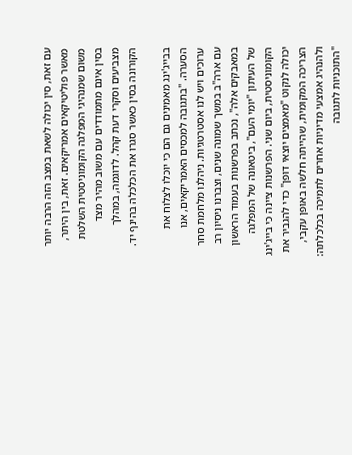עם זאת, סין יכולה לשאת במצב הזה הרבה יותר מאשר פוליטיקאים אמריקאים. זאת, בין היתר, משום שמנהיגי המפלגה הקומוניסטית השלטת בסין אינם מתמודדים עם משוב מהיר מצד מצביעים וסקרי דעת קהל. לדוגמה, במהלך הקורונה בסין כאשר סגרו את הכלכלה בהינף יד.

בבייג'ינג מאמינים גם הם כי יוכלו לצלוח את הסערה. "בתגובה למכסים האמריקאים, אנו ערוכים ויש לנו אסטרטגיות. ניהלנו מלחמת סחר עם ארה"ב במשך שמונה שנים, וצברנו ניסיון רב במאבקים אלה", נכתב בפרשנות בעמוד הראשון של העיתון "יומי העם", ביטאונה של המפלגה הקומוניסטית, ביום שני. הפרשנות ציינה כי בייג'ינג יכולה לנקוט "מאמצים יוצאי דופן" כדי להגביר את הצריכה המקומית, שהייתה חלשה באופן עקבי, ולהנהיג אמצעי מדיניות אחרים לתמיכה בכלכלתה: "התוכניות לתגובה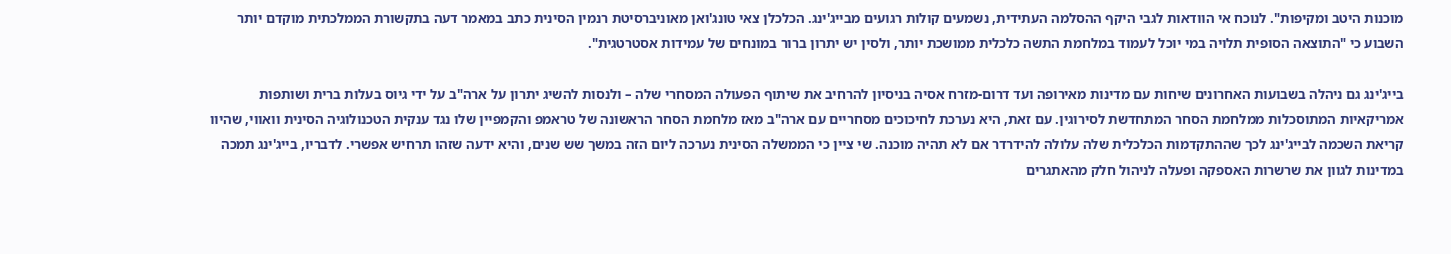מוכנות היטב ומקיפות". לנוכח אי הוודאות לגבי היקף ההסלמה העתידית, נשמעים קולות רגועים מבייג'ינג. הכלכלן צאי טונג'ואן מאוניברסיטת רנמין הסינית כתב במאמר דעה בתקשורת הממלכתית מוקדם יותר השבוע כי "התוצאה הסופית תלויה במי יוכל לעמוד במלחמת התשה כלכלית ממושכת יותר, ולסין יש יתרון ברור במונחים של עמידות אסטרטגית".

בייג'ינג גם ניהלה בשבועות האחרונים שיחות עם מדינות מאירופה ועד דרום-מזרח אסיה בניסיון להרחיב את שיתוף הפעולה המסחרי שלה – ולנסות להשיג יתרון על ארה"ב על ידי גיוס בעלות ברית ושותפות אמריקאיות המתוסכלות ממלחמת הסחר המתחדשת לסירוגין. עם זאת, היא נערכת לחיכוכים מסחריים עם ארה"ב מאז מלחמת הסחר הראשונה של טראמפ והקמפיין שלו נגד ענקית הטכנולוגיה הסינית וואווי, שהיוו קריאת השכמה לבייג'ינג לכך שההתקדמות הכלכלית שלה עלולה להידרדר אם לא תהיה מוכנה. שי ציין כי הממשלה הסינית נערכה ליום הזה במשך שש שנים, והיא ידעה שזהו תרחיש אפשרי. לדבריו, בייג'ינג תמכה במדינות לגוון את שרשרות האספקה ופעלה לניהול חלק מהאתגרים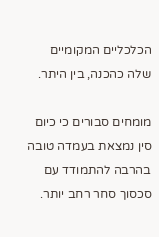הכלכליים המקומיים שלה כהכנה, בין היתר.

מומחים סבורים כי כיום סין נמצאת בעמדה טובה בהרבה להתמודד עם סכסוך סחר רחב יותר.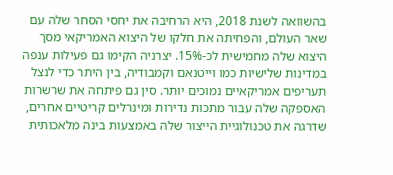בהשוואה לשנת 2018, היא הרחיבה את יחסי הסחר שלה עם שאר העולם, והפחיתה את חלקו של היצוא האמריקאי מסך היצוא שלה מחמישית לכ-15%. יצרניה הקימו גם פעילות ענפה במדינות שלישיות כמו וייטנאם וקמבודיה, בין היתר כדי לנצל תעריפים אמריקאיים נמוכים יותר. סין גם פיתחה את שרשרות האספקה שלה עבור מתכות נדירות ומינרלים קריטיים אחרים, שדרגה את טכנולוגיית הייצור שלה באמצעות בינה מלאכותית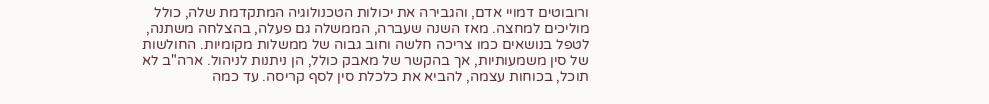ורובוטים דמויי אדם, והגבירה את יכולות הטכנולוגיה המתקדמת שלה, כולל מוליכים למחצה. מאז השנה שעברה, הממשלה גם פעלה, בהצלחה משתנה, לטפל בנושאים כמו צריכה חלשה וחוב גבוה של ממשלות מקומיות. החולשות של סין משמעותיות, אך בהקשר של מאבק כולל, הן ניתנות לניהול. ארה"ב לא תוכל, בכוחות עצמה, להביא את כלכלת סין לסף קריסה. עד כמה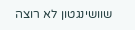שוושינגטון לא רוצה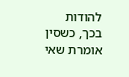להודות בכך, כשסין אומרת שאי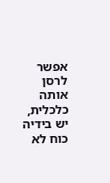אפשר לרסן אותה כלכלית, יש בידיה כוח לא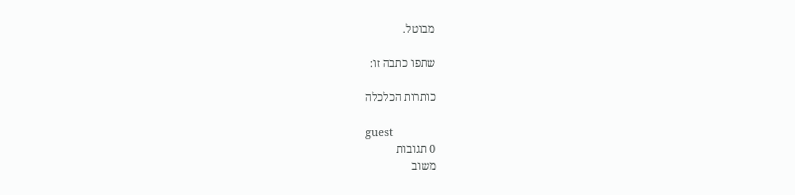מבוטל.

שתפו כתבה זו:

כותרות הכלכלה

guest
0 תגובות
משוב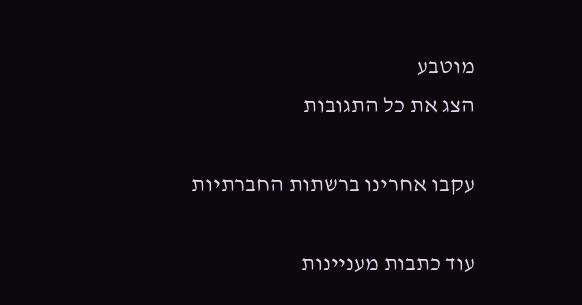מוטבע
הצג את כל התגובות

עקבו אחרינו ברשתות החברתיות

עוד כתבות מעניינות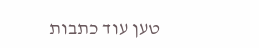טען עוד כתבות